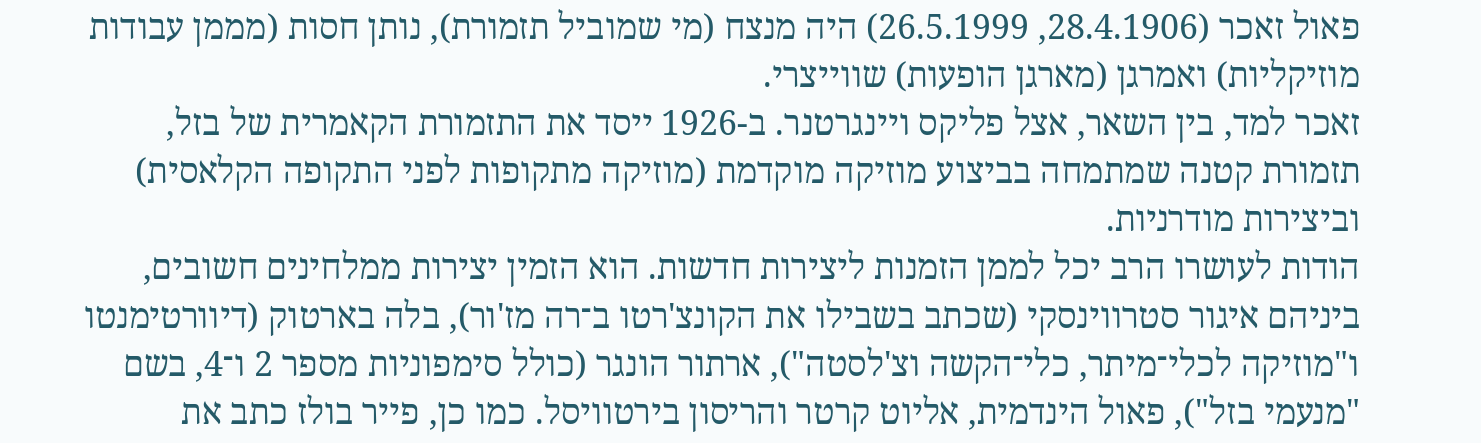פאול זאכר (28.4.1906, 26.5.1999) היה מנצח (מי שמוביל תזמורת), נותן חסות (מממן עבודות מוזיקליות) ואמרגן (מארגן הופעות) שווייצרי.
זאכר למד, בין השאר, אצל פליקס ויינגרטנר. ב-1926 ייסד את התזמורת הקאמרית של בזל, תזמורת קטנה שמתמחה בביצוע מוזיקה מוקדמת (מוזיקה מתקופות לפני התקופה הקלאסית) וביצירות מודרניות.
הודות לעושרו הרב יכל לממן הזמנות ליצירות חדשות. הוא הזמין יצירות ממלחינים חשובים, ביניהם איגור סטרווינסקי (שכתב בשבילו את הקונצ'רטו ב־רה מז'ור), בלה בארטוק (דיוורטימנטו ו"מוזיקה לכלי־מיתר, כלי־הקשה וצ'לסטה"), ארתור הונגר (כולל סימפוניות מספר 2 ו־4, בשם "מנעמי בזל"), פאול הינדמית, אליוט קרטר והריסון בירטוויסל. כמו כן, פייר בולז כתב את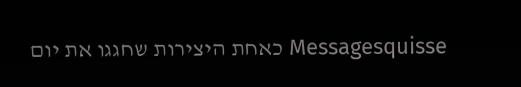Messagesquisse כאחת היצירות שחגגו את יום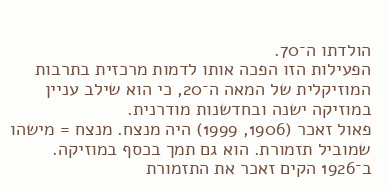הולדתו ה־70.
הפעילות הזו הפכה אותו לדמות מרכזית בתרבות המוזיקלית של המאה ה־20, כי הוא שילב עניין במוזיקה ישנה ובחדשנות מודרנית.
פאול זאכר (1906, 1999) היה מנצח. מנצח = מישהו שמוביל תזמורת. הוא גם תמך בכסף במוזיקה.
ב־1926 הקים זאכר את התזמורת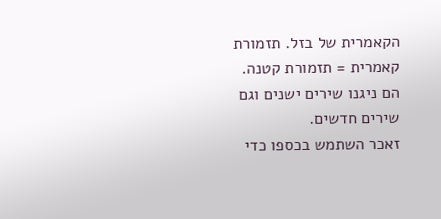הקאמרית של בזל. תזמורת קאמרית = תזמורת קטנה. הם ניגנו שירים ישנים וגם שירים חדשים.
זאכר השתמש בכספו כדי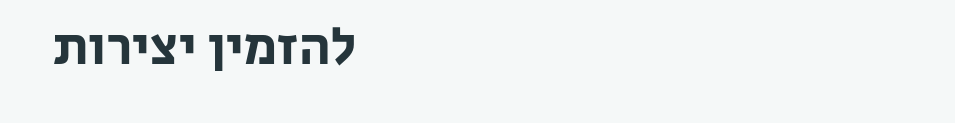להזמין יצירות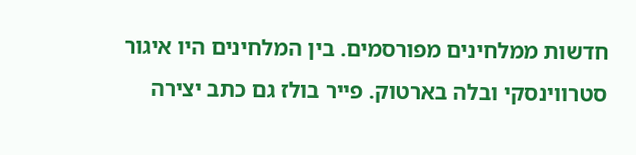חדשות ממלחינים מפורסמים. בין המלחינים היו איגור סטרווינסקי ובלה בארטוק. פייר בולז גם כתב יצירה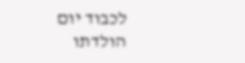לכבוד יום הולדתו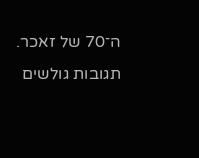ה־70 של זאכר.
תגובות גולשים